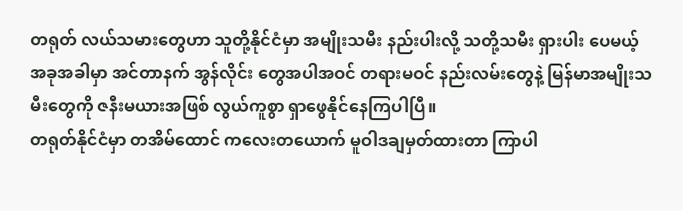တရုတ် လယ်သမားတွေဟာ သူတို့နိုင်ငံမှာ အမျိုးသမီး နည်းပါးလို့ သတို့သမီး ရှားပါး ပေမယ့် အခုအခါမှာ အင်တာနက် အွန်လိုင်း တွေအပါအဝင် တရားမဝင် နည်းလမ်းတွေနဲ့ မြန်မာအမျိုးသမီးတွေကို ဇနီးမယားအဖြစ် လွယ်ကူစွာ ရှာဖွေနိုင်နေကြပါပြီ။
တရုတ်နိုင်ငံမှာ တအိမ်ထောင် ကလေးတယောက် မူဝါဒချမှတ်ထားတာ ကြာပါ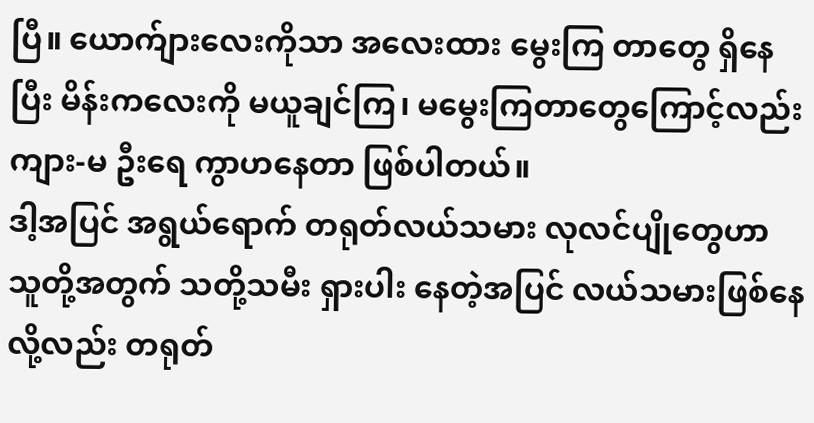ပြီ။ ယောက်ျားလေးကိုသာ အလေးထား မွေးကြ တာတွေ ရှိနေပြီး မိန်းကလေးကို မယူချင်ကြ၊ မမွေးကြတာတွေကြောင့်လည်း ကျား-မ ဦးရေ ကွာဟနေတာ ဖြစ်ပါတယ်။
ဒါ့အပြင် အရွယ်ရောက် တရုတ်လယ်သမား လုလင်ပျိုတွေဟာ သူတို့အတွက် သတို့သမီး ရှားပါး နေတဲ့အပြင် လယ်သမားဖြစ်နေ လို့လည်း တရုတ်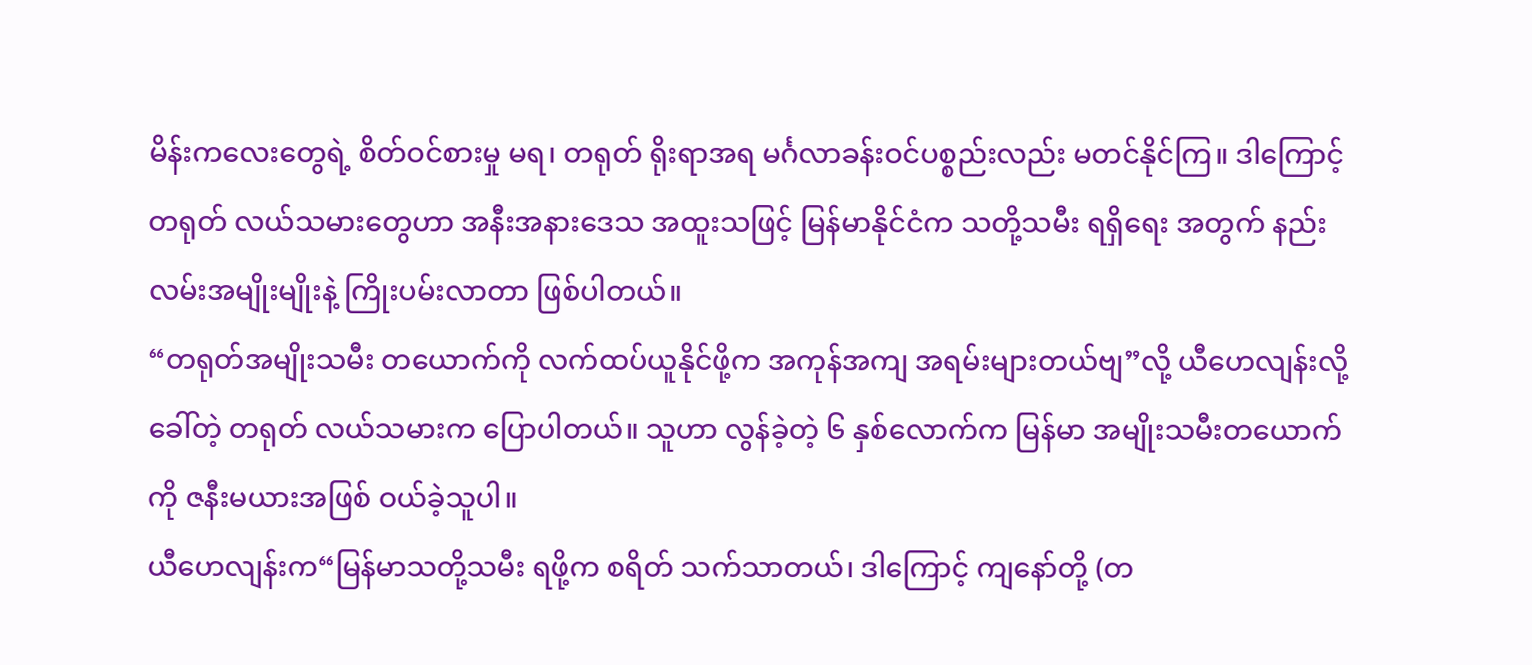မိန်းကလေးတွေရဲ့ စိတ်ဝင်စားမှု မရ၊ တရုတ် ရိုးရာအရ မင်္ဂလာခန်းဝင်ပစ္စည်းလည်း မတင်နိုင်ကြ။ ဒါကြောင့် တရုတ် လယ်သမားတွေဟာ အနီးအနားဒေသ အထူးသဖြင့် မြန်မာနိုင်ငံက သတို့သမီး ရရှိရေး အတွက် နည်းလမ်းအမျိုးမျိုးနဲ့ ကြိုးပမ်းလာတာ ဖြစ်ပါတယ်။
“တရုတ်အမျိုးသမီး တယောက်ကို လက်ထပ်ယူနိုင်ဖို့က အကုန်အကျ အရမ်းများတယ်ဗျ”လို့ ယီဟေလျန်းလို့ ခေါ်တဲ့ တရုတ် လယ်သမားက ပြောပါတယ်။ သူဟာ လွန်ခဲ့တဲ့ ၆ နှစ်လောက်က မြန်မာ အမျိုးသမီးတယောက်ကို ဇနီးမယားအဖြစ် ဝယ်ခဲ့သူပါ။
ယီဟေလျန်းက“မြန်မာသတို့သမီး ရဖို့က စရိတ် သက်သာတယ်၊ ဒါကြောင့် ကျနော်တို့ (တ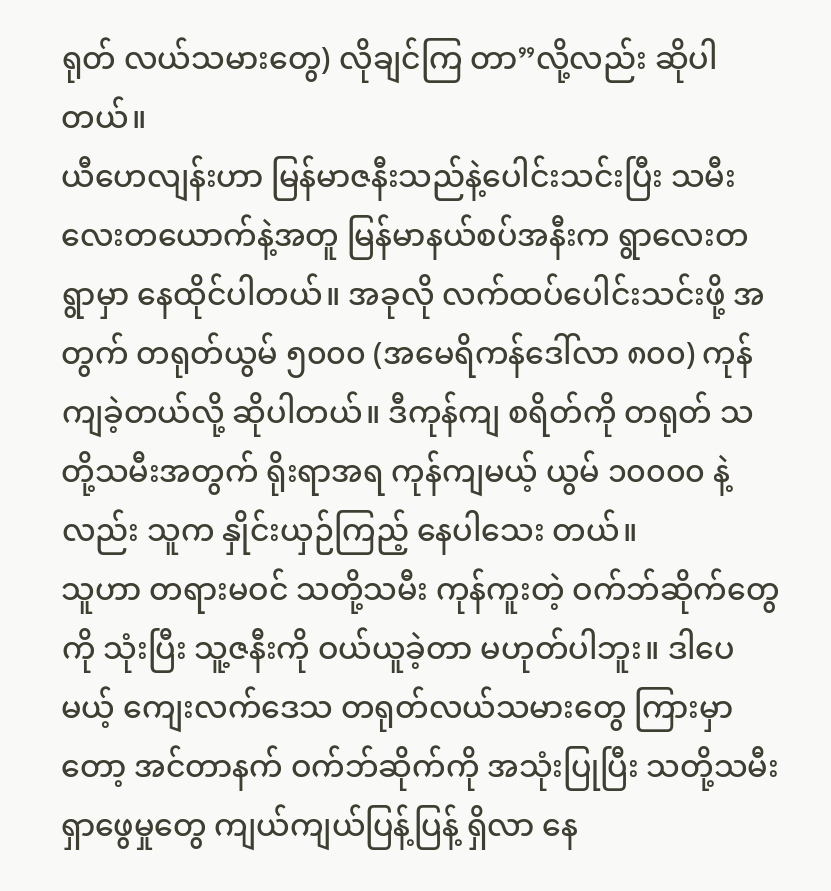ရုတ် လယ်သမားတွေ) လိုချင်ကြ တာ”လို့လည်း ဆိုပါတယ်။
ယီဟေလျန်းဟာ မြန်မာဇနီးသည်နဲ့ပေါင်းသင်းပြီး သမီးလေးတယောက်နဲ့အတူ မြန်မာနယ်စပ်အနီးက ရွာလေးတရွာမှာ နေထိုင်ပါတယ်။ အခုလို လက်ထပ်ပေါင်းသင်းဖို့ အတွက် တရုတ်ယွမ် ၅၀၀၀ (အမေရိကန်ဒေါ်လာ ၈၀၀) ကုန်ကျခဲ့တယ်လို့ ဆိုပါတယ်။ ဒီကုန်ကျ စရိတ်ကို တရုတ် သတို့သမီးအတွက် ရိုးရာအရ ကုန်ကျမယ့် ယွမ် ၁၀၀၀၀ နဲ့လည်း သူက နှိုင်းယှဉ်ကြည့် နေပါသေး တယ်။
သူဟာ တရားမဝင် သတို့သမီး ကုန်ကူးတဲ့ ဝက်ဘ်ဆိုက်တွေကို သုံးပြီး သူ့ဇနီးကို ဝယ်ယူခဲ့တာ မဟုတ်ပါဘူး။ ဒါပေမယ့် ကျေးလက်ဒေသ တရုတ်လယ်သမားတွေ ကြားမှာတော့ အင်တာနက် ဝက်ဘ်ဆိုက်ကို အသုံးပြုပြီး သတို့သမီး ရှာဖွေမှုတွေ ကျယ်ကျယ်ပြန့်ပြန့် ရှိလာ နေ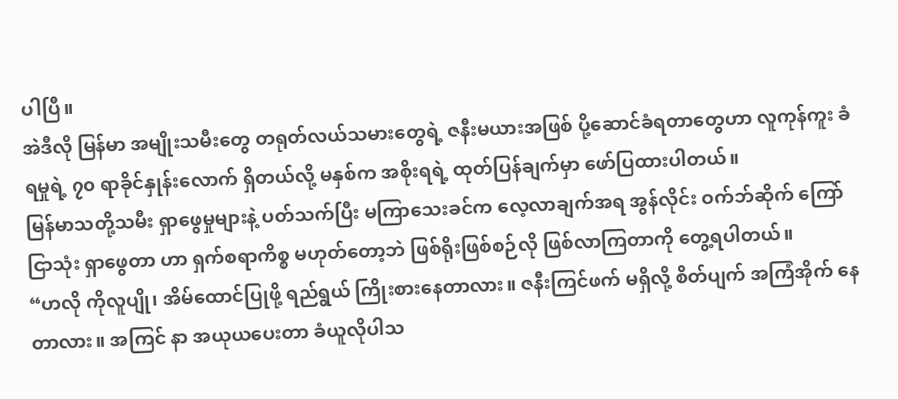ပါပြီ။
အဲဒီလို မြန်မာ အမျိုးသမီးတွေ တရုတ်လယ်သမားတွေရဲ့ ဇနီးမယားအဖြစ် ပို့ဆောင်ခံရတာတွေဟာ လူကုန်ကူး ခံရမှုရဲ့ ၇၀ ရာခိုင်နှုန်းလောက် ရှိတယ်လို့ မနှစ်က အစိုးရရဲ့ ထုတ်ပြန်ချက်မှာ ဖော်ပြထားပါတယ်။
မြန်မာသတို့သမီး ရှာဖွေမှုများနဲ့ ပတ်သက်ပြီး မကြာသေးခင်က လေ့လာချက်အရ အွန်လိုင်း ဝက်ဘ်ဆိုက် ကြော်ငြာသုံး ရှာဖွေတာ ဟာ ရှက်စရာကိစ္စ မဟုတ်တော့ဘဲ ဖြစ်ရိုးဖြစ်စဉ်လို ဖြစ်လာကြတာကို တွေ့ရပါတယ်။
“ဟလို ကိုလူပျို၊ အိမ်ထောင်ပြုဖို့ ရည်ရွယ် ကြိုးစားနေတာလား။ ဇနီးကြင်ဖက် မရှိလို့ စိတ်ပျက် အကြံအိုက် နေတာလား။ အကြင် နာ အယုယပေးတာ ခံယူလိုပါသ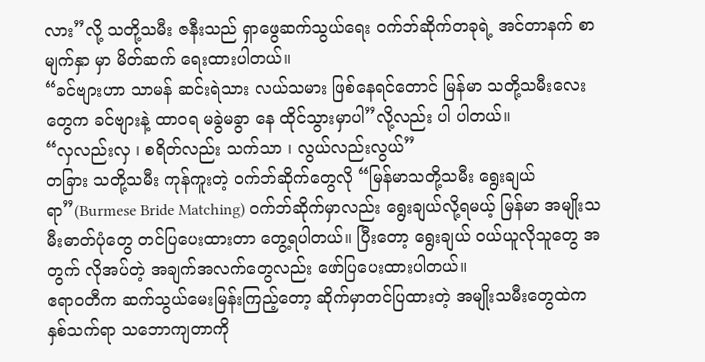လား”လို့ သတို့သမီး ဇနီးသည် ရှာဖွေဆက်သွယ်ရေး ဝက်ဘ်ဆိုက်တခုရဲ့ အင်တာနက် စာမျက်နှာ မှာ မိတ်ဆက် ရေးထားပါတယ်။
“ခင်ဗျားဟာ သာမန် ဆင်းရဲသား လယ်သမား ဖြစ်နေရင်တောင် မြန်မာ သတို့သမီးလေးတွေက ခင်ဗျားနဲ့ ထာဝရ မခွဲမခွာ နေ ထိုင်သွားမှာပါ”လို့လည်း ပါ ပါတယ်။
“လှလည်းလှ ၊ စရိတ်လည်း သက်သာ ၊ လွယ်လည်းလွယ်”
တခြား သတို့သမီး ကုန်ကူးတဲ့ ဝက်ဘ်ဆိုက်တွေလို “မြန်မာသတို့သမီး ရွေးချယ်ရာ”(Burmese Bride Matching) ဝက်ဘ်ဆိုက်မှာလည်း ရွေးချယ်လို့ရမယ့် မြန်မာ အမျိုးသမီးဓာတ်ပုံတွေ တင်ပြပေးထားတာ တွေ့ရပါတယ်။ ပြီးတော့ ရွေးချယ် ဝယ်ယူလိုသူတွေ အတွက် လိုအပ်တဲ့ အချက်အလက်တွေလည်း ဖော်ပြပေးထားပါတယ်။
ဧရာဝတီက ဆက်သွယ်မေးမြန်းကြည့်တော့ ဆိုက်မှာတင်ပြထားတဲ့ အမျိုးသမီးတွေထဲက နှစ်သက်ရာ သဘောကျတာကို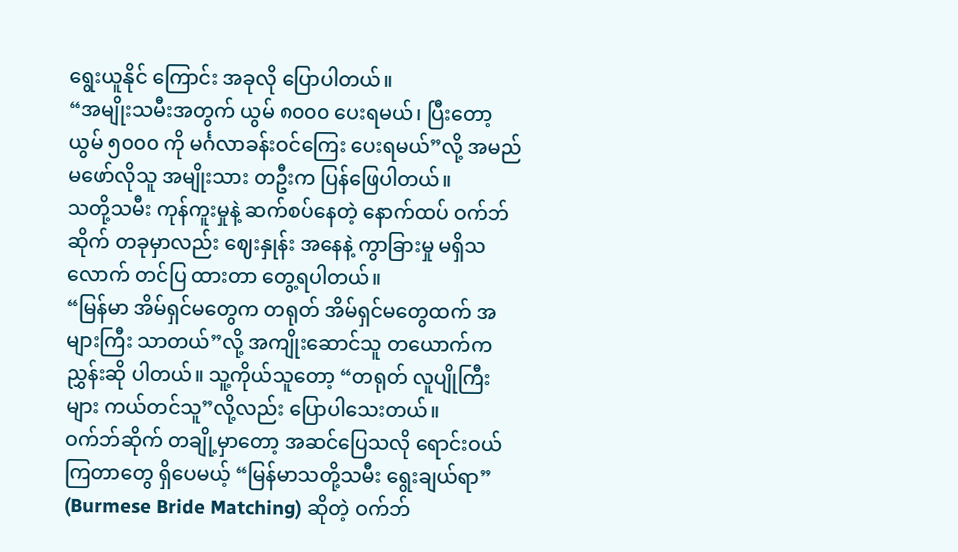ရွေးယူနိုင် ကြောင်း အခုလို ပြောပါတယ်။
“အမျိုးသမီးအတွက် ယွမ် ၈၀၀၀ ပေးရမယ်၊ ပြီးတော့ ယွမ် ၅၀၀၀ ကို မင်္ဂလာခန်းဝင်ကြေး ပေးရမယ်”လို့ အမည်မဖော်လိုသူ အမျိုးသား တဦးက ပြန်ဖြေပါတယ်။
သတို့သမီး ကုန်ကူးမှုနဲ့ ဆက်စပ်နေတဲ့ နောက်ထပ် ဝက်ဘ်ဆိုက် တခုမှာလည်း ဈေးနှုန်း အနေနဲ့ ကွာခြားမှု မရှိသလောက် တင်ပြ ထားတာ တွေ့ရပါတယ်။
“မြန်မာ အိမ်ရှင်မတွေက တရုတ် အိမ်ရှင်မတွေထက် အများကြီး သာတယ်”လို့ အကျိုးဆောင်သူ တယောက်က ညွှန်းဆို ပါတယ်။ သူ့ကိုယ်သူတော့ “တရုတ် လူပျိုကြီးများ ကယ်တင်သူ”လို့လည်း ပြောပါသေးတယ်။
ဝက်ဘ်ဆိုက် တချို့မှာတော့ အဆင်ပြေသလို ရောင်းဝယ်ကြတာတွေ ရှိပေမယ့် “မြန်မာသတို့သမီး ရွေးချယ်ရာ” (Burmese Bride Matching) ဆိုတဲ့ ဝက်ဘ်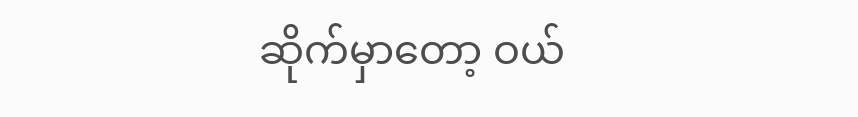ဆိုက်မှာတော့ ဝယ်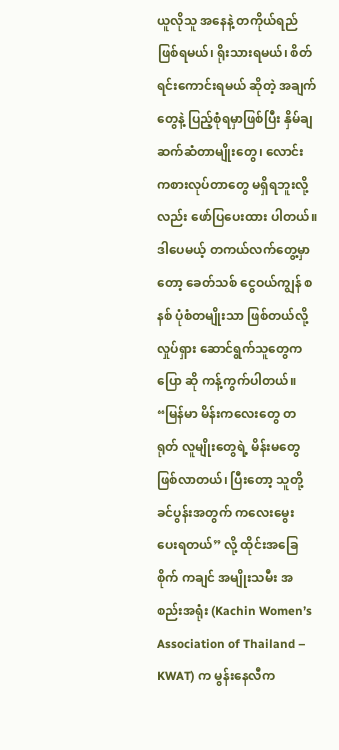ယူလိုသူ အနေနဲ့ တကိုယ်ရည်ဖြစ်ရမယ်၊ ရိုးသားရမယ်၊ စိတ်ရင်းကောင်းရမယ် ဆိုတဲ့ အချက်တွေနဲ့ ပြည့်စုံရမှာဖြစ်ပြီး နှိမ်ချ ဆက်ဆံတာမျိုးတွေ၊ လောင်းကစားလုပ်တာတွေ မရှိရဘူးလို့လည်း ဖော်ပြပေးထား ပါတယ်။
ဒါပေမယ့် တကယ်လက်တွေ့မှာတော့ ခေတ်သစ် ငွေဝယ်ကျွန် စနစ် ပုံစံတမျိုးသာ ဖြစ်တယ်လို့ လှုပ်ရှား ဆောင်ရွက်သူတွေက ပြော ဆို ကန့်ကွက်ပါတယ်။
“မြန်မာ မိန်းကလေးတွေ တရုတ် လူမျိုးတွေရဲ့ မိန်းမတွေ ဖြစ်လာတယ်၊ ပြီးတော့ သူတို့ ခင်ပွန်းအတွက် ကလေးမွေး ပေးရတယ်” လို့ ထိုင်းအခြေစိုက် ကချင် အမျိုးသမီး အစည်းအရုံး (Kachin Women’s Association of Thailand – KWAT) က မွန်းနေလီက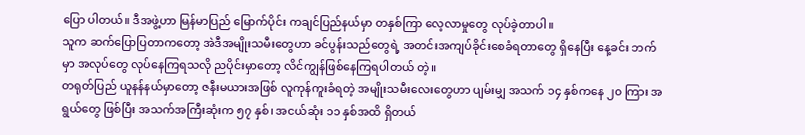ပြော ပါတယ်။ ဒီအဖွဲ့ဟာ မြန်မာပြည် မြောက်ပိုင်း ကချင်ပြည်နယ်မှာ တနှစ်ကြာ လေ့လာမှုတွေ လုပ်ခဲ့တာပါ။
သူက ဆက်ပြောပြတာကတော့ အဲဒီအမျိုးသမီးတွေဟာ ခင်ပွန်းသည်တွေရဲ့ အတင်းအကျပ်ခိုင်းစေခံရတာတွေ ရှိနေပြီး နေ့ခင်း ဘက်မှာ အလုပ်တွေ လုပ်နေကြရသလို ညပိုင်းမှာတော့ လိင်ကျွန်ဖြစ်နေကြရပါတယ် တဲ့။
တရုတ်ပြည် ယူနန်နယ်မှာတော့ ဇနီးမယားအဖြစ် လူကုန်ကူးခံရတဲ့ အမျိုးသမီးလေးတွေဟာ ပျမ်းမျှ အသက် ၁၄ နှစ်ကနေ ၂၀ ကြား အရွယ်တွေ ဖြစ်ပြီး အသက်အကြီးဆုံးက ၅၇ နှစ်၊ အငယ်ဆုံး ၁၁ နှစ်အထိ ရှိတယ်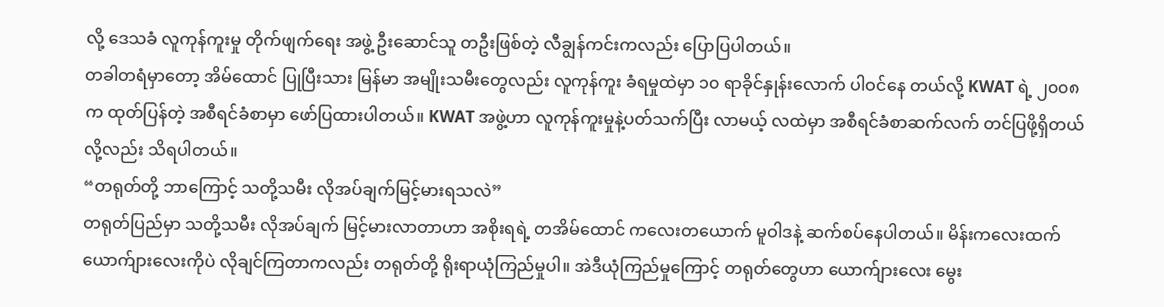လို့ ဒေသခံ လူကုန်ကူးမှု တိုက်ဖျက်ရေး အဖွဲ့ ဦးဆောင်သူ တဦးဖြစ်တဲ့ လီချွန်ကင်းကလည်း ပြောပြပါတယ်။
တခါတရံမှာတော့ အိမ်ထောင် ပြုပြီးသား မြန်မာ အမျိုးသမီးတွေလည်း လူကုန်ကူး ခံရမှုထဲမှာ ၁၀ ရာခိုင်နှုန်းလောက် ပါဝင်နေ တယ်လို့ KWAT ရဲ့ ၂၀၀၈ က ထုတ်ပြန်တဲ့ အစီရင်ခံစာမှာ ဖော်ပြထားပါတယ်။ KWAT အဖွဲ့ဟာ လူကုန်ကူးမှုနဲ့ပတ်သက်ပြီး လာမယ့် လထဲမှာ အစီရင်ခံစာဆက်လက် တင်ပြဖို့ရှိတယ်လို့လည်း သိရပါတယ်။
“တရုတ်တို့ ဘာကြောင့် သတို့သမီး လိုအပ်ချက်မြင့်မားရသလဲ”
တရုတ်ပြည်မှာ သတို့သမီး လိုအပ်ချက် မြင့်မားလာတာဟာ အစိုးရရဲ့ တအိမ်ထောင် ကလေးတယောက် မူဝါဒနဲ့ ဆက်စပ်နေပါတယ်။ မိန်းကလေးထက် ယောက်ျားလေးကိုပဲ လိုချင်ကြတာကလည်း တရုတ်တို့ ရိုးရာယုံကြည်မှုပါ။ အဲဒီယုံကြည်မှုကြောင့် တရုတ်တွေဟာ ယောက်ျားလေး မွေး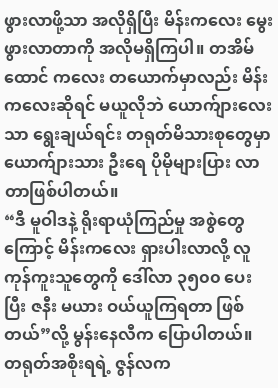ဖွားလာဖို့သာ အလိုရှိပြီး မိန်းကလေး မွေးဖွားလာတာကို အလိုမရှိကြပါ။ တအိမ်ထောင် ကလေး တယောက်မှာလည်း မိန်းကလေးဆိုရင် မယူလိုဘဲ ယောက်ျားလေးသာ ရွေးချယ်ရင်း တရုတ်မိသားစုတွေမှာ ယောက်ျားသား ဦးရေ ပိုမိုများပြား လာတာဖြစ်ပါတယ်။
“ဒီ မူဝါဒနဲ့ ရိုးရာယုံကြည်မှု အစွဲတွေကြောင့် မိန်းကလေး ရှားပါးလာလို့ လူကုန်ကူးသူတွေကို ဒေါ်လာ ၃၅၀၀ ပေးပြီး ဇနီး မယား ဝယ်ယူကြရတာ ဖြစ်တယ်”လို့ မွန်းနေလီက ပြောပါတယ်။
တရုတ်အစိုးရရဲ့ ဇွန်လက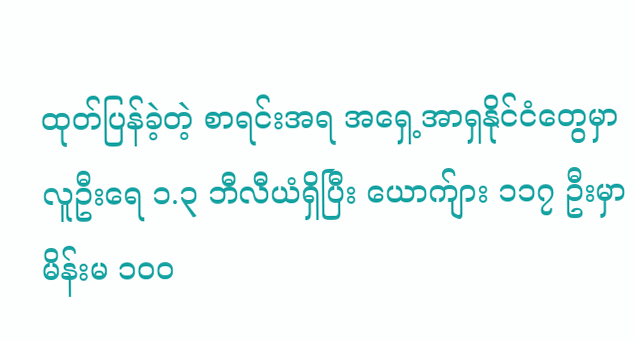ထုတ်ပြန်ခဲ့တဲ့ စာရင်းအရ အရှေ့အာရှနိုင်ငံတွေမှာ လူဦးရေ ၁.၃ ဘီလီယံရှိပြီး ယောက်ျား ၁၁၇ ဦးမှာ မိန်းမ ၁၀၀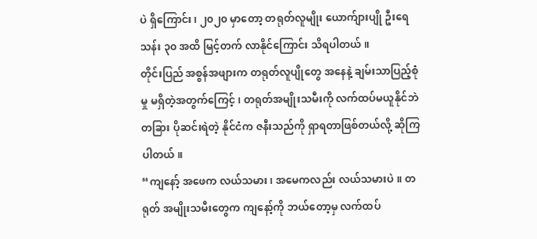ပဲ ရှိကြောင်း၊ ၂၀၂၀ မှာတော့ တရုတ်လူမျိုး ယောက်ျားပျို ဦးရေ သန်း ၃၀ အထိ မြင့်တက် လာနိုင်ကြောင်း သိရပါတယ်။
တိုင်းပြည် အစွန်အဖျားက တရုတ်လူပျိုတွေ အနေနဲ့ ချမ်းသာပြည့်စုံမှု မရှိတဲ့အတွက်ကြေင့်၊ တရုတ်အမျိုးသမီးကို လက်ထပ်မယူနိုင်ဘဲ တခြား ပိုဆင်းရဲတဲ့ နိုင်ငံက ဇနီးသည်ကို ရှာရတာဖြစ်တယ်လို့ ဆိုကြပါတယ်။
“ကျနော့် အဖေက လယ်သမား၊ အမေကလည်း လယ်သမားပဲ။ တရုတ် အမျိုးသမီးတွေက ကျနော့်ကို ဘယ်တော့မှ လက်ထပ်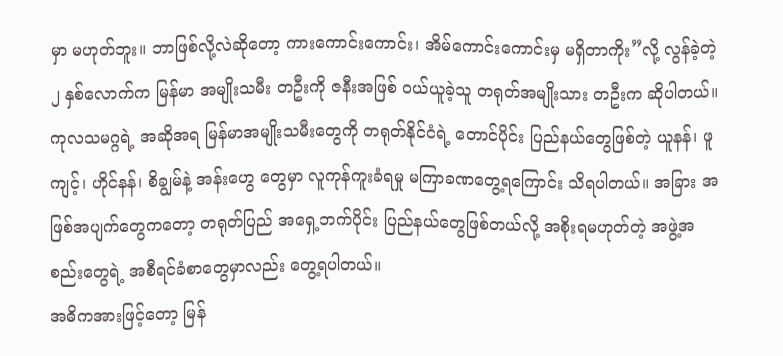မှာ မဟုတ်ဘူး။ ဘာဖြစ်လို့လဲဆိုတော့ ကားကောင်းကောင်း၊ အိမ်ကောင်းကောင်းမှ မရှိတာကိုး”လို့ လွန်ခဲ့တဲ့ ၂ နှစ်လောက်က မြန်မာ အမျိုးသမီး တဦးကို ဇနီးအဖြစ် ဝယ်ယူခဲ့သူ တရုတ်အမျိုးသား တဦးက ဆိုပါတယ်။
ကုလသမဂ္ဂရဲ့ အဆိုအရ မြန်မာအမျိုးသမီးတွေကို တရုတ်နိုင်ငံရဲ့ တောင်ပိုင်း ပြည်နယ်တွေဖြစ်တဲ့ ယူနန်၊ ဖူကျင့်၊ ဟိုင်နန်၊ စိချွမ်နဲ့ အန်းဟွေ တွေမှာ လူကုန်ကူးခံရမှု မကြာခဏတွေ့ရကြောင်း သိရပါတယ်။ အခြား အဖြစ်အပျက်တွေကတော့ တရုတ်ပြည် အရှေ့ဘက်ပိုင်း ပြည်နယ်တွေဖြစ်တယ်လို့ အစိုးရမဟုတ်တဲ့ အဖွဲ့အစည်းတွေရဲ့ အစီရင်ခံစာတွေမှာလည်း တွေ့ရပါတယ်။
အဓိကအားဖြင့်တော့ မြန်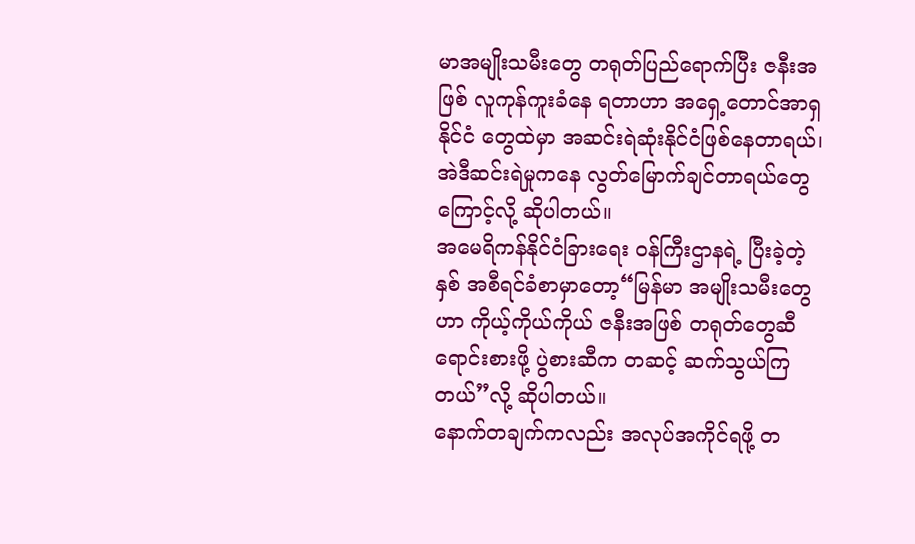မာအမျိုးသမီးတွေ တရုတ်ပြည်ရောက်ပြီး ဇနီးအဖြစ် လူကုန်ကူးခံနေ ရတာဟာ အရှေ့တောင်အာရှ နိုင်ငံ တွေထဲမှာ အဆင်းရဲဆုံးနိုင်ငံဖြစ်နေတာရယ်၊ အဲဒီဆင်းရဲမှုကနေ လွတ်မြောက်ချင်တာရယ်တွေကြောင့်လို့ ဆိုပါတယ်။
အမေရိကန်နိုင်ငံခြားရေး ဝန်ကြီးဌာနရဲ့ ပြီးခဲ့တဲ့နှစ် အစီရင်ခံစာမှာတော့“မြန်မာ အမျိုးသမီးတွေဟာ ကိုယ့်ကိုယ်ကိုယ် ဇနီးအဖြစ် တရုတ်တွေဆီ ရောင်းစားဖို့ ပွဲစားဆီက တဆင့် ဆက်သွယ်ကြတယ်”လို့ ဆိုပါတယ်။
နောက်တချက်ကလည်း အလုပ်အကိုင်ရဖို့ တ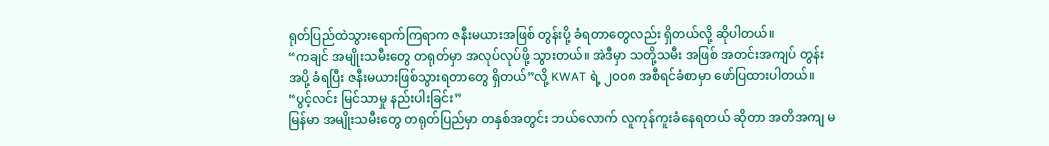ရုတ်ပြည်ထဲသွားရောက်ကြရာက ဇနီးမယားအဖြစ် တွန်းပို့ ခံရတာတွေလည်း ရှိတယ်လို့ ဆိုပါတယ်။
“ကချင် အမျိုးသမီးတွေ တရုတ်မှာ အလုပ်လုပ်ဖို့ သွားတယ်။ အဲဒီမှာ သတို့သမီး အဖြစ် အတင်းအကျပ် တွန်းအပို့ ခံရပြီး ဇနီးမယားဖြစ်သွားရတာတွေ ရှိတယ်”လို့ KWAT ရဲ့ ၂၀၀၈ အစီရင်ခံစာမှာ ဖော်ပြထားပါတယ်။
“ပွင့်လင်း မြင်သာမှု နည်းပါးခြင်း”
မြန်မာ အမျိုးသမီးတွေ တရုတ်ပြည်မှာ တနှစ်အတွင်း ဘယ်လောက် လူကုန်ကူးခံနေရတယ် ဆိုတာ အတိအကျ မ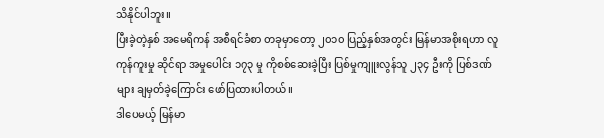သိနိုင်ပါဘူး။
ပြီးခဲ့တဲ့နှစ် အမေရိကန် အစီရင်ခံစာ တခုမှာတော့ ၂၀၁၀ ပြည့်နှစ်အတွင်း မြန်မာအစိုးရဟာ လူကုန်ကူးမှု ဆိုင်ရာ အမှုပေါင်း ၁၇၃ မှု ကိုစစ်ဆေးခဲ့ပြီး ပြစ်မှုကျူးလွန်သူ ၂၃၄ ဦးကို ပြစ်ဒဏ်များ ချမှတ်ခဲ့ကြောင်း ဖော်ပြထားပါတယ်။
ဒါပေမယ့် မြန်မာ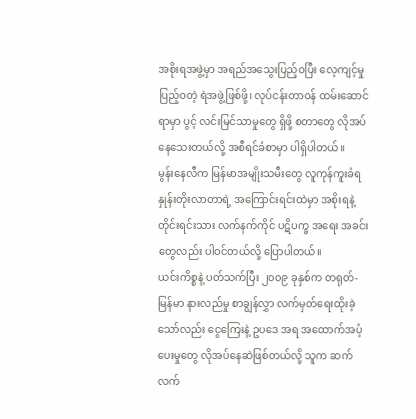အစိုးရအဖွဲ့မှာ အရည်အသွေးပြည့်ဝပြီး လေ့ကျင့်မှုပြည့်ဝတဲ့ ရဲအဖွဲ့ဖြစ်ဖို့၊ လုပ်ငန်းတာဝန် ထမ်းဆောင်ရာမှာ ပွင့် လင်းမြင်သာမှုတွေ ရှိဖို့ စတာတွေ လိုအပ်နေသေးတယ်လို့ အစီရင်ခံစာမှာ ပါရှိပါတယ်။
မွန်းနေလီက မြန်မာအမျိုးသမီးတွေ လူကုန်ကူးခံရနှုန်းတိုးလာတာရဲ့ အကြောင်းရင်းထဲမှာ အစိုးရနဲ့ တိုင်းရင်းသား လက်နက်ကိုင် ပဋိပက္ခ အရေး အခင်းတွေလည်း ပါဝင်တယ်လို့ ပြောပါတယ်။
ယင်းကိစ္စနဲ့ ပတ်သက်ပြီး ၂၀၀၉ ခုနှစ်က တရုတ်-မြန်မာ နားလည်မှု စာချွန်လွှာ လက်မှတ်ရေးထိုးခဲ့သော်လည်း ငွေကြေးနဲ့ ဥပဒေ အရ အထောက်အပံ့ ပေးမှုတွေ လိုအပ်နေဆဲဖြစ်တယ်လို့ သူက ဆက်လက်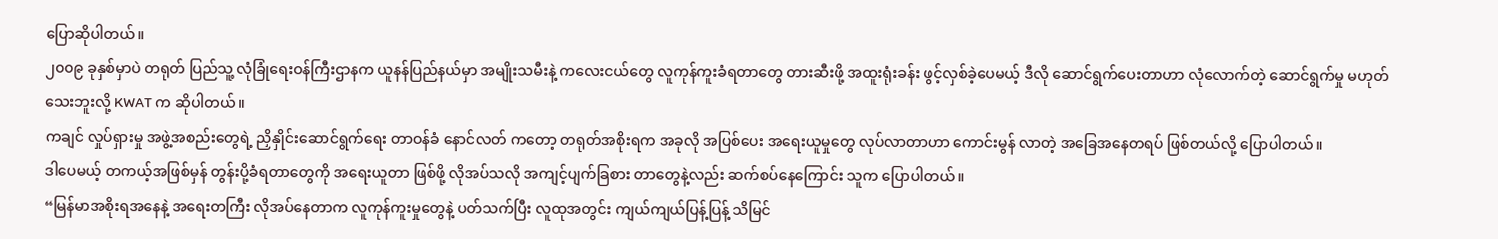ပြောဆိုပါတယ်။
၂၀၀၉ ခုနှစ်မှာပဲ တရုတ် ပြည်သူ့ လုံခြုံရေးဝန်ကြီးဌာနက ယူနန်ပြည်နယ်မှာ အမျိုးသမီးနဲ့ ကလေးငယ်တွေ လူကုန်ကူးခံရတာတွေ တားဆီးဖို့ အထူးရုံးခန်း ဖွင့်လှစ်ခဲ့ပေမယ့် ဒီလို ဆောင်ရွက်ပေးတာဟာ လုံလောက်တဲ့ ဆောင်ရွက်မှု မဟုတ်သေးဘူးလို့ KWAT က ဆိုပါတယ်။
ကချင် လှုပ်ရှားမှု အဖွဲ့အစည်းတွေရဲ့ ညှိနှိုင်းဆောင်ရွက်ရေး တာဝန်ခံ နောင်လတ် ကတော့ တရုတ်အစိုးရက အခုလို အပြစ်ပေး အရေးယူမှုတွေ လုပ်လာတာဟာ ကောင်းမွန် လာတဲ့ အခြေအနေတရပ် ဖြစ်တယ်လို့ ပြောပါတယ်။
ဒါပေမယ့် တကယ့်အဖြစ်မှန် တွန်းပို့ခံရတာတွေကို အရေးယူတာ ဖြစ်ဖို့ လိုအပ်သလို အကျင့်ပျက်ခြစား တာတွေနဲ့လည်း ဆက်စပ်နေကြောင်း သူက ပြောပါတယ်။
“မြန်မာအစိုးရအနေနဲ့ အရေးတကြီး လိုအပ်နေတာက လူကုန်ကူးမှုတွေနဲ့ ပတ်သက်ပြီး လူထုအတွင်း ကျယ်ကျယ်ပြန့်ပြန့် သိမြင်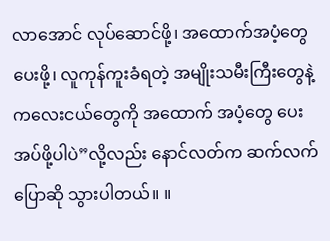လာအောင် လုပ်ဆောင်ဖို့၊ အထောက်အပံ့တွေ ပေးဖို့၊ လူကုန်ကူးခံရတဲ့ အမျိုးသမီးကြီးတွေနဲ့ ကလေးငယ်တွေကို အထောက် အပံ့တွေ ပေးအပ်ဖို့ပါပဲ”လို့လည်း နောင်လတ်က ဆက်လက်ပြောဆို သွားပါတယ်။ ။